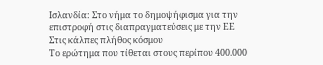Ισλανδία: Στο νήμα το δημοψήφισμα για την επιστροφή στις διαπραγματεύσεις με την ΕΕ
Στις κάλπες πλήθος κόσμου
Το ερώτημα που τίθεται στους περίπου 400.000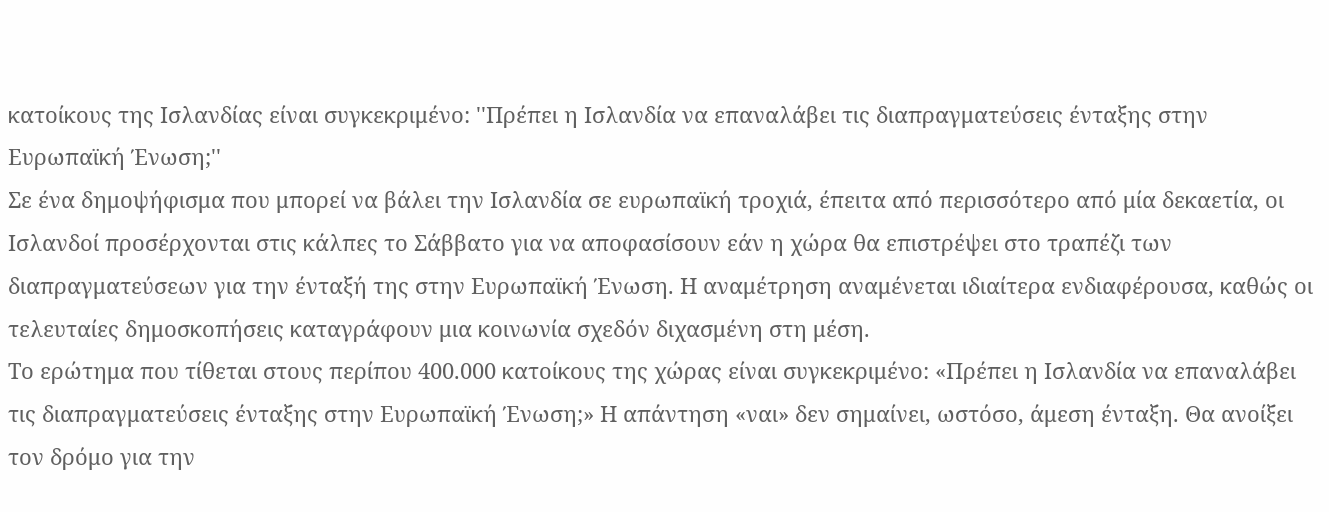κατοίκους της Ισλανδίας είναι συγκεκριμένο: ''Πρέπει η Ισλανδία να επαναλάβει τις διαπραγματεύσεις ένταξης στην Ευρωπαϊκή Ένωση;''
Σε ένα δημοψήφισμα που μπορεί να βάλει την Ισλανδία σε ευρωπαϊκή τροχιά, έπειτα από περισσότερο από μία δεκαετία, οι Ισλανδοί προσέρχονται στις κάλπες το Σάββατο για να αποφασίσουν εάν η χώρα θα επιστρέψει στο τραπέζι των διαπραγματεύσεων για την ένταξή της στην Ευρωπαϊκή Ένωση. Η αναμέτρηση αναμένεται ιδιαίτερα ενδιαφέρουσα, καθώς οι τελευταίες δημοσκοπήσεις καταγράφουν μια κοινωνία σχεδόν διχασμένη στη μέση.
Το ερώτημα που τίθεται στους περίπου 400.000 κατοίκους της χώρας είναι συγκεκριμένο: «Πρέπει η Ισλανδία να επαναλάβει τις διαπραγματεύσεις ένταξης στην Ευρωπαϊκή Ένωση;» Η απάντηση «ναι» δεν σημαίνει, ωστόσο, άμεση ένταξη. Θα ανοίξει τον δρόμο για την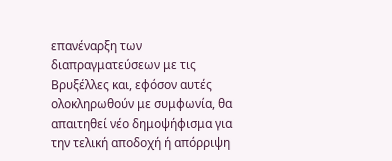επανέναρξη των διαπραγματεύσεων με τις Βρυξέλλες και, εφόσον αυτές ολοκληρωθούν με συμφωνία, θα απαιτηθεί νέο δημοψήφισμα για την τελική αποδοχή ή απόρριψη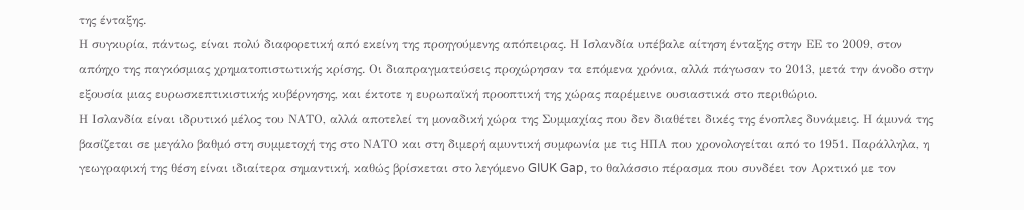της ένταξης.
Η συγκυρία, πάντως, είναι πολύ διαφορετική από εκείνη της προηγούμενης απόπειρας. Η Ισλανδία υπέβαλε αίτηση ένταξης στην ΕΕ το 2009, στον απόηχο της παγκόσμιας χρηματοπιστωτικής κρίσης. Οι διαπραγματεύσεις προχώρησαν τα επόμενα χρόνια, αλλά πάγωσαν το 2013, μετά την άνοδο στην εξουσία μιας ευρωσκεπτικιστικής κυβέρνησης, και έκτοτε η ευρωπαϊκή προοπτική της χώρας παρέμεινε ουσιαστικά στο περιθώριο.
Η Ισλανδία είναι ιδρυτικό μέλος του ΝΑΤΟ, αλλά αποτελεί τη μοναδική χώρα της Συμμαχίας που δεν διαθέτει δικές της ένοπλες δυνάμεις. Η άμυνά της βασίζεται σε μεγάλο βαθμό στη συμμετοχή της στο ΝΑΤΟ και στη διμερή αμυντική συμφωνία με τις ΗΠΑ που χρονολογείται από το 1951. Παράλληλα, η γεωγραφική της θέση είναι ιδιαίτερα σημαντική, καθώς βρίσκεται στο λεγόμενο GIUK Gap, το θαλάσσιο πέρασμα που συνδέει τον Αρκτικό με τον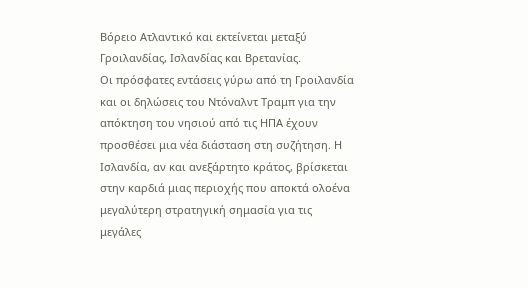Βόρειο Ατλαντικό και εκτείνεται μεταξύ Γροιλανδίας, Ισλανδίας και Βρετανίας.
Οι πρόσφατες εντάσεις γύρω από τη Γροιλανδία και οι δηλώσεις του Ντόναλντ Τραμπ για την απόκτηση του νησιού από τις ΗΠΑ έχουν προσθέσει μια νέα διάσταση στη συζήτηση. Η Ισλανδία, αν και ανεξάρτητο κράτος, βρίσκεται στην καρδιά μιας περιοχής που αποκτά ολοένα μεγαλύτερη στρατηγική σημασία για τις μεγάλες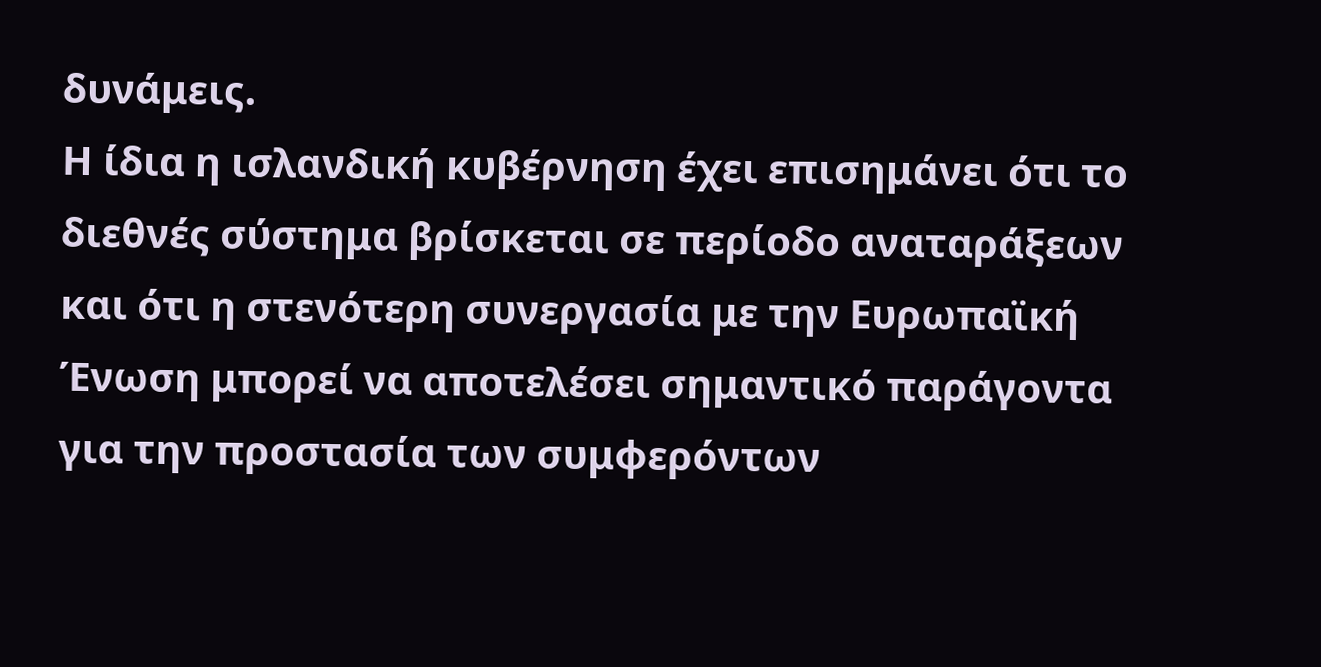δυνάμεις.
Η ίδια η ισλανδική κυβέρνηση έχει επισημάνει ότι το διεθνές σύστημα βρίσκεται σε περίοδο αναταράξεων και ότι η στενότερη συνεργασία με την Ευρωπαϊκή Ένωση μπορεί να αποτελέσει σημαντικό παράγοντα για την προστασία των συμφερόντων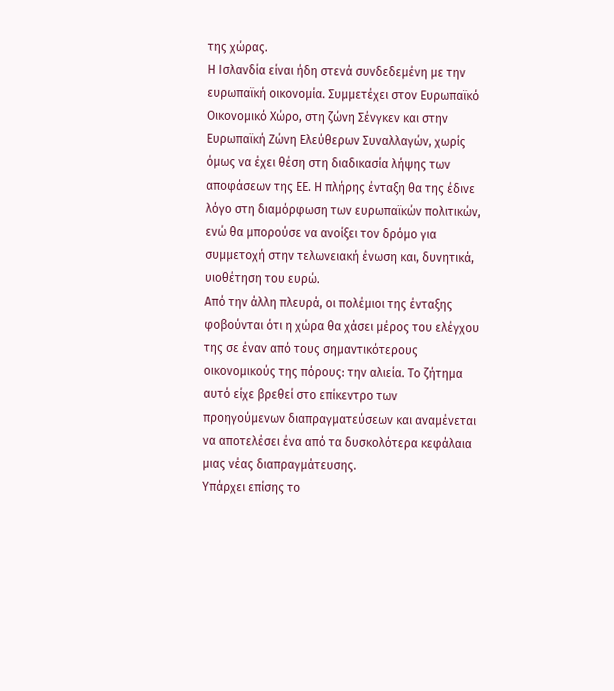της χώρας.
Η Ισλανδία είναι ήδη στενά συνδεδεμένη με την ευρωπαϊκή οικονομία. Συμμετέχει στον Ευρωπαϊκό Οικονομικό Χώρο, στη ζώνη Σένγκεν και στην Ευρωπαϊκή Ζώνη Ελεύθερων Συναλλαγών, χωρίς όμως να έχει θέση στη διαδικασία λήψης των αποφάσεων της ΕΕ. Η πλήρης ένταξη θα της έδινε λόγο στη διαμόρφωση των ευρωπαϊκών πολιτικών, ενώ θα μπορούσε να ανοίξει τον δρόμο για συμμετοχή στην τελωνειακή ένωση και, δυνητικά, υιοθέτηση του ευρώ.
Από την άλλη πλευρά, οι πολέμιοι της ένταξης φοβούνται ότι η χώρα θα χάσει μέρος του ελέγχου της σε έναν από τους σημαντικότερους οικονομικούς της πόρους: την αλιεία. Το ζήτημα αυτό είχε βρεθεί στο επίκεντρο των προηγούμενων διαπραγματεύσεων και αναμένεται να αποτελέσει ένα από τα δυσκολότερα κεφάλαια μιας νέας διαπραγμάτευσης.
Υπάρχει επίσης το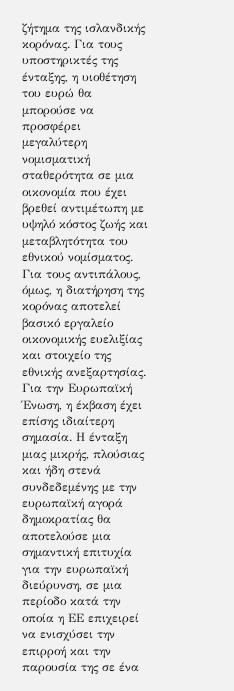ζήτημα της ισλανδικής κορόνας. Για τους υποστηρικτές της ένταξης, η υιοθέτηση του ευρώ θα μπορούσε να προσφέρει μεγαλύτερη νομισματική σταθερότητα σε μια οικονομία που έχει βρεθεί αντιμέτωπη με υψηλό κόστος ζωής και μεταβλητότητα του εθνικού νομίσματος. Για τους αντιπάλους, όμως, η διατήρηση της κορόνας αποτελεί βασικό εργαλείο οικονομικής ευελιξίας και στοιχείο της εθνικής ανεξαρτησίας.
Για την Ευρωπαϊκή Ένωση, η έκβαση έχει επίσης ιδιαίτερη σημασία. Η ένταξη μιας μικρής, πλούσιας και ήδη στενά συνδεδεμένης με την ευρωπαϊκή αγορά δημοκρατίας θα αποτελούσε μια σημαντική επιτυχία για την ευρωπαϊκή διεύρυνση, σε μια περίοδο κατά την οποία η ΕΕ επιχειρεί να ενισχύσει την επιρροή και την παρουσία της σε ένα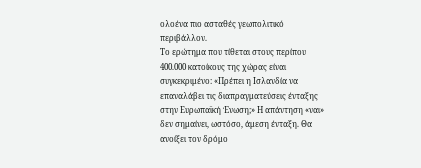ολοένα πιο ασταθές γεωπολιτικό περιβάλλον.
Το ερώτημα που τίθεται στους περίπου 400.000 κατοίκους της χώρας είναι συγκεκριμένο: «Πρέπει η Ισλανδία να επαναλάβει τις διαπραγματεύσεις ένταξης στην Ευρωπαϊκή Ένωση;» Η απάντηση «ναι» δεν σημαίνει, ωστόσο, άμεση ένταξη. Θα ανοίξει τον δρόμο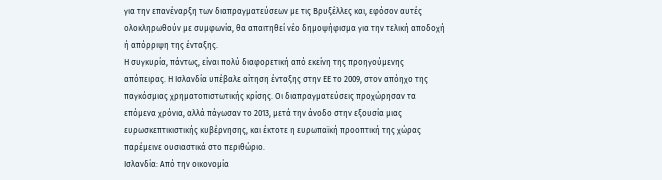για την επανέναρξη των διαπραγματεύσεων με τις Βρυξέλλες και, εφόσον αυτές ολοκληρωθούν με συμφωνία, θα απαιτηθεί νέο δημοψήφισμα για την τελική αποδοχή ή απόρριψη της ένταξης.
Η συγκυρία, πάντως, είναι πολύ διαφορετική από εκείνη της προηγούμενης απόπειρας. Η Ισλανδία υπέβαλε αίτηση ένταξης στην ΕΕ το 2009, στον απόηχο της παγκόσμιας χρηματοπιστωτικής κρίσης. Οι διαπραγματεύσεις προχώρησαν τα επόμενα χρόνια, αλλά πάγωσαν το 2013, μετά την άνοδο στην εξουσία μιας ευρωσκεπτικιστικής κυβέρνησης, και έκτοτε η ευρωπαϊκή προοπτική της χώρας παρέμεινε ουσιαστικά στο περιθώριο.
Ισλανδία: Από την οικονομία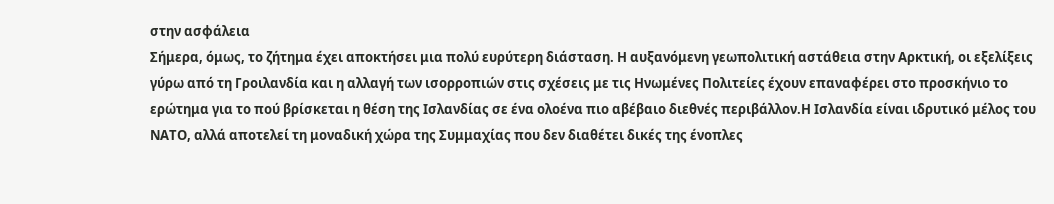στην ασφάλεια
Σήμερα, όμως, το ζήτημα έχει αποκτήσει μια πολύ ευρύτερη διάσταση. Η αυξανόμενη γεωπολιτική αστάθεια στην Αρκτική, οι εξελίξεις γύρω από τη Γροιλανδία και η αλλαγή των ισορροπιών στις σχέσεις με τις Ηνωμένες Πολιτείες έχουν επαναφέρει στο προσκήνιο το ερώτημα για το πού βρίσκεται η θέση της Ισλανδίας σε ένα ολοένα πιο αβέβαιο διεθνές περιβάλλον.Η Ισλανδία είναι ιδρυτικό μέλος του ΝΑΤΟ, αλλά αποτελεί τη μοναδική χώρα της Συμμαχίας που δεν διαθέτει δικές της ένοπλες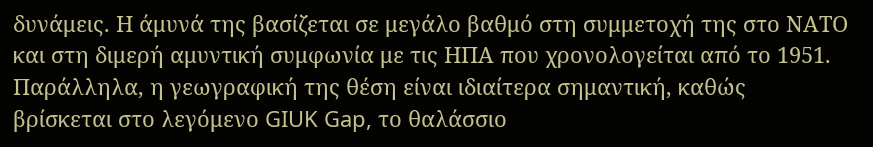δυνάμεις. Η άμυνά της βασίζεται σε μεγάλο βαθμό στη συμμετοχή της στο ΝΑΤΟ και στη διμερή αμυντική συμφωνία με τις ΗΠΑ που χρονολογείται από το 1951. Παράλληλα, η γεωγραφική της θέση είναι ιδιαίτερα σημαντική, καθώς βρίσκεται στο λεγόμενο GIUK Gap, το θαλάσσιο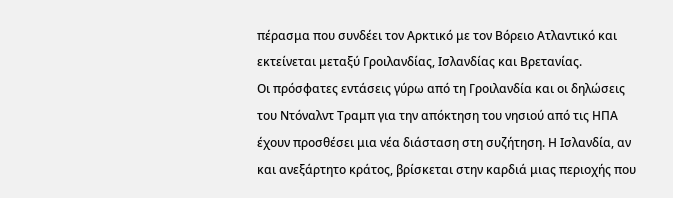πέρασμα που συνδέει τον Αρκτικό με τον Βόρειο Ατλαντικό και εκτείνεται μεταξύ Γροιλανδίας, Ισλανδίας και Βρετανίας.
Οι πρόσφατες εντάσεις γύρω από τη Γροιλανδία και οι δηλώσεις του Ντόναλντ Τραμπ για την απόκτηση του νησιού από τις ΗΠΑ έχουν προσθέσει μια νέα διάσταση στη συζήτηση. Η Ισλανδία, αν και ανεξάρτητο κράτος, βρίσκεται στην καρδιά μιας περιοχής που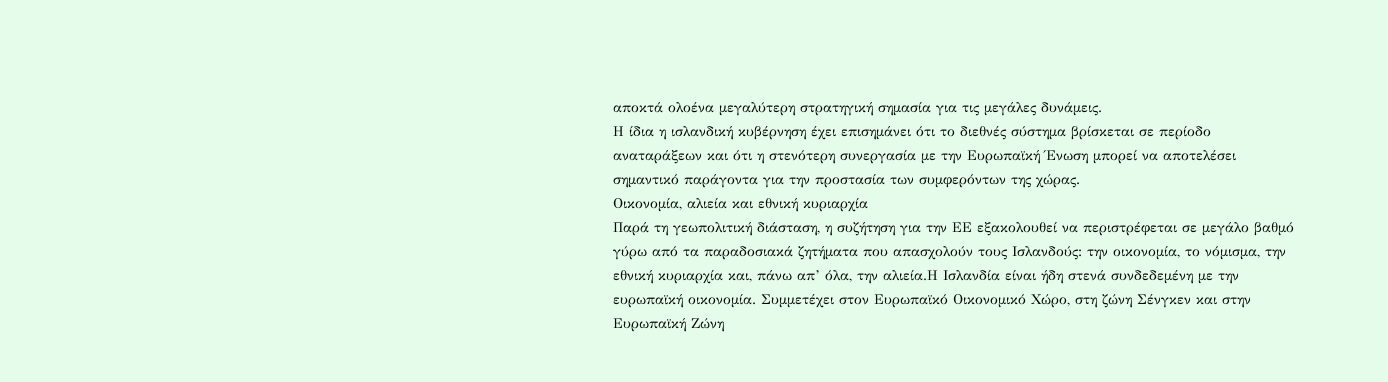αποκτά ολοένα μεγαλύτερη στρατηγική σημασία για τις μεγάλες δυνάμεις.
Η ίδια η ισλανδική κυβέρνηση έχει επισημάνει ότι το διεθνές σύστημα βρίσκεται σε περίοδο αναταράξεων και ότι η στενότερη συνεργασία με την Ευρωπαϊκή Ένωση μπορεί να αποτελέσει σημαντικό παράγοντα για την προστασία των συμφερόντων της χώρας.
Οικονομία, αλιεία και εθνική κυριαρχία
Παρά τη γεωπολιτική διάσταση, η συζήτηση για την ΕΕ εξακολουθεί να περιστρέφεται σε μεγάλο βαθμό γύρω από τα παραδοσιακά ζητήματα που απασχολούν τους Ισλανδούς: την οικονομία, το νόμισμα, την εθνική κυριαρχία και, πάνω απ’ όλα, την αλιεία.Η Ισλανδία είναι ήδη στενά συνδεδεμένη με την ευρωπαϊκή οικονομία. Συμμετέχει στον Ευρωπαϊκό Οικονομικό Χώρο, στη ζώνη Σένγκεν και στην Ευρωπαϊκή Ζώνη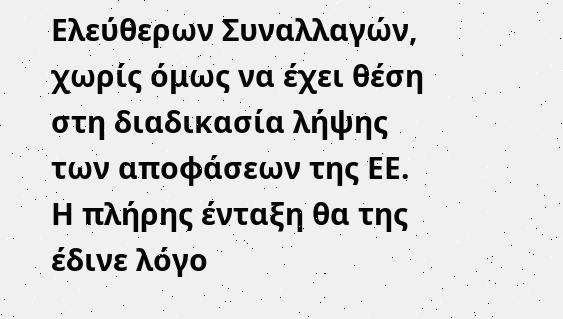Ελεύθερων Συναλλαγών, χωρίς όμως να έχει θέση στη διαδικασία λήψης των αποφάσεων της ΕΕ. Η πλήρης ένταξη θα της έδινε λόγο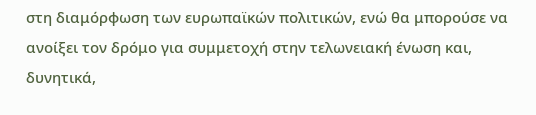στη διαμόρφωση των ευρωπαϊκών πολιτικών, ενώ θα μπορούσε να ανοίξει τον δρόμο για συμμετοχή στην τελωνειακή ένωση και, δυνητικά,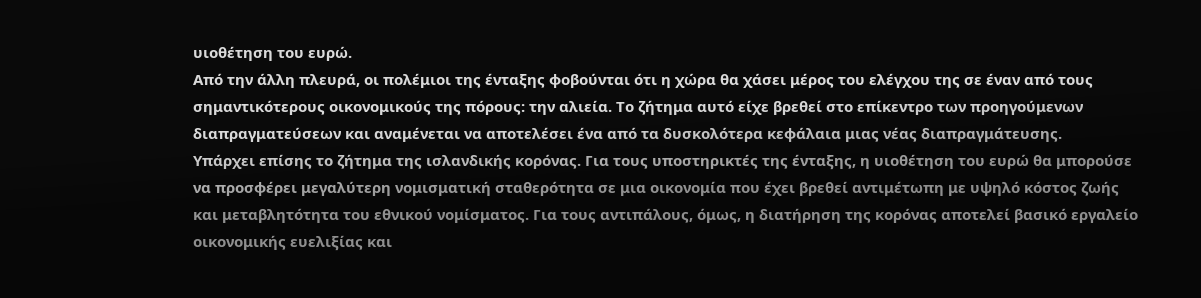υιοθέτηση του ευρώ.
Από την άλλη πλευρά, οι πολέμιοι της ένταξης φοβούνται ότι η χώρα θα χάσει μέρος του ελέγχου της σε έναν από τους σημαντικότερους οικονομικούς της πόρους: την αλιεία. Το ζήτημα αυτό είχε βρεθεί στο επίκεντρο των προηγούμενων διαπραγματεύσεων και αναμένεται να αποτελέσει ένα από τα δυσκολότερα κεφάλαια μιας νέας διαπραγμάτευσης.
Υπάρχει επίσης το ζήτημα της ισλανδικής κορόνας. Για τους υποστηρικτές της ένταξης, η υιοθέτηση του ευρώ θα μπορούσε να προσφέρει μεγαλύτερη νομισματική σταθερότητα σε μια οικονομία που έχει βρεθεί αντιμέτωπη με υψηλό κόστος ζωής και μεταβλητότητα του εθνικού νομίσματος. Για τους αντιπάλους, όμως, η διατήρηση της κορόνας αποτελεί βασικό εργαλείο οικονομικής ευελιξίας και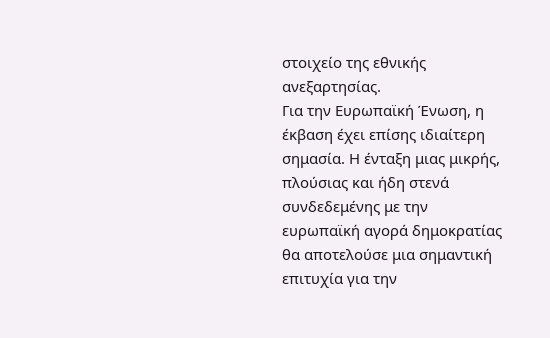στοιχείο της εθνικής ανεξαρτησίας.
Για την Ευρωπαϊκή Ένωση, η έκβαση έχει επίσης ιδιαίτερη σημασία. Η ένταξη μιας μικρής, πλούσιας και ήδη στενά συνδεδεμένης με την ευρωπαϊκή αγορά δημοκρατίας θα αποτελούσε μια σημαντική επιτυχία για την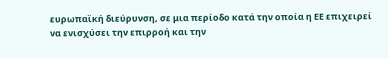ευρωπαϊκή διεύρυνση, σε μια περίοδο κατά την οποία η ΕΕ επιχειρεί να ενισχύσει την επιρροή και την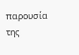παρουσία της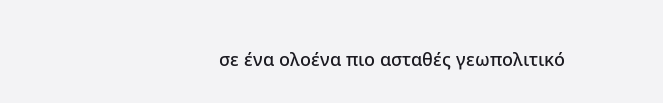σε ένα ολοένα πιο ασταθές γεωπολιτικό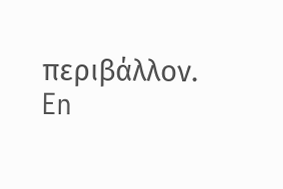περιβάλλον.
En